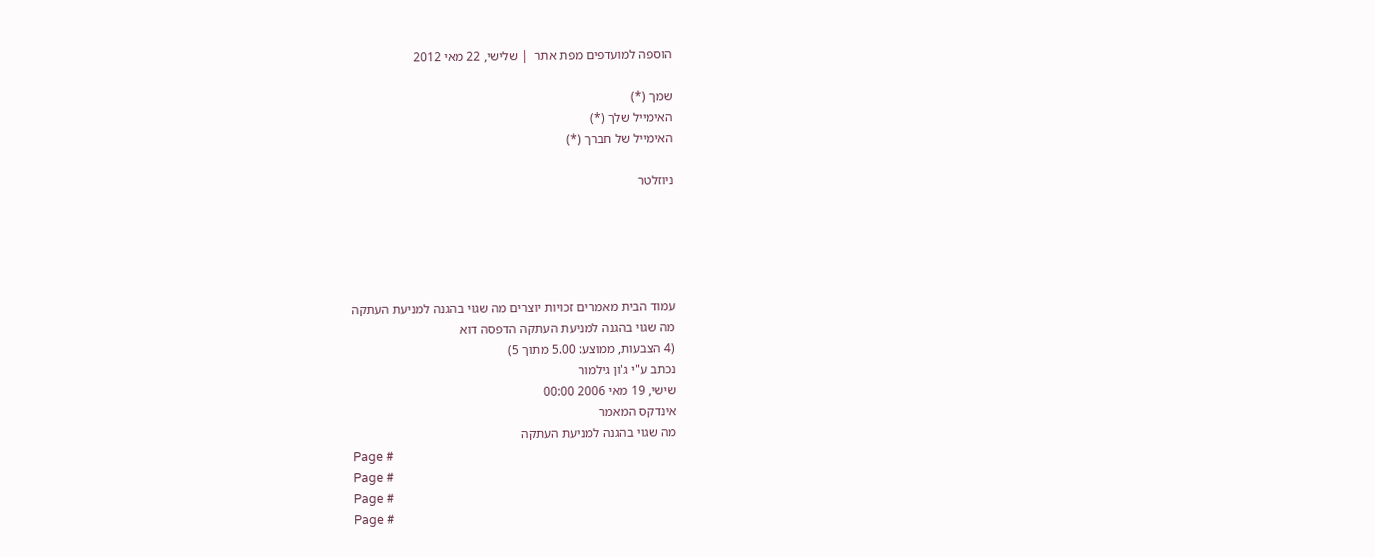הוספה למועדפים מפת אתר  | שלישי, 22 מאי 2012

שמך (*)
האימייל שלך (*)
האימייל של חברך (*)

ניוזלטר





עמוד הבית מאמרים זכויות יוצרים מה שגוי בהגנה למניעת העתקה
מה שגוי בהגנה למניעת העתקה הדפסה דוא
(4 הצבעות, ממוצע: 5.00 מתוך 5)
נכתב ע"י ג'ון גילמור
שישי, 19 מאי 2006 00:00
אינדקס המאמר
מה שגוי בהגנה למניעת העתקה
Page #
Page #
Page #
Page #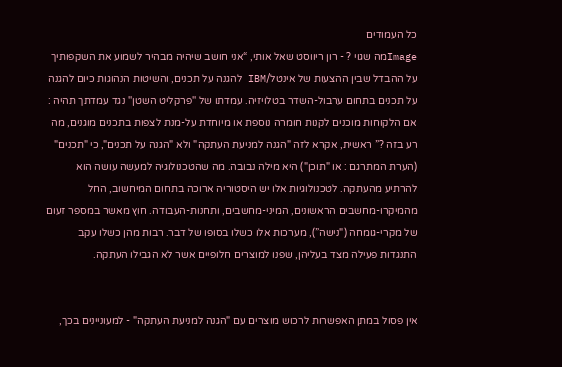כל העמודים
Imageמה שגוי ? - רון ריווסט שאל אותי, “אני חושב שיהיה מבהיר לשמוע את השקפותיך על ההבדל שבין ההצעות של אינטל/IBM להגנה על תכנים, והשיטות הנהוגות כיום להגנה על תכנים בתחום ערבול-השדר בטלויזיה. עמדתו של ''פרקליט השטן'' נגד עמדתך תהיה : אם הלקוחות מוכנים לקנות חומרה נוספת או מיוחדת על-מנת לצפות בתכנים מוגנים, מה רע בזה ?” ראשית, אקרא לזה "הגנה למניעת העתקה" ולא "הגנה על תכנים", כי "תכנים" (הערת המתרגם : או "תוכן") היא מילה נבובה. מה שהטכנולוגיה למעשה עושה הוא להרתיע מהעתקה. לטכנולוגיות אלו יש היסטוריה ארוכה בתחום המיחשוב, החל מהמיקרו-מחשבים הראשונים, המיני-מחשבים, ותחנות-העבודה. חוץ מאשר במספר זעום של מקרי-גומחה ("נישה”), מערכות אלו כשלו בסופו של דבר. רבות מהן כשלו עקב התנגדות פעילה מצד בעליהן, שפנו למוצרים חלופיים אשר לא הגבילו העתקה.


אין פסול במתן האפשרות לרכוש מוצרים עם "הגנה למניעת העתקה" - למעוניינים בכך,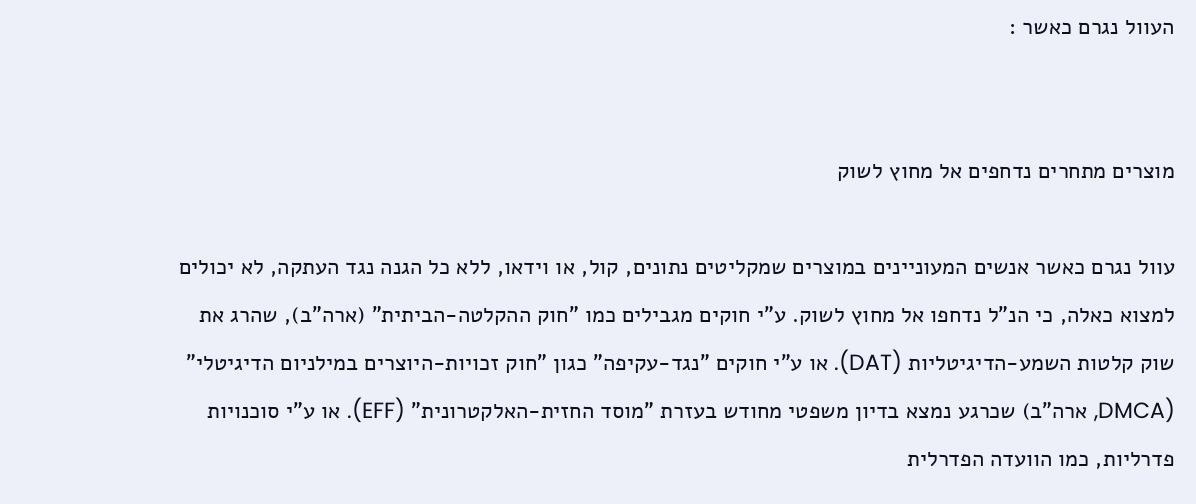העוול נגרם כאשר :


מוצרים מתחרים נדחפים אל מחוץ לשוק

עוול נגרם כאשר אנשים המעוניינים במוצרים שמקליטים נתונים, קול, או וידאו, ללא כל הגנה נגד העתקה, לא יכולים למצוא כאלה, כי הנ"ל נדחפו אל מחוץ לשוק. ע"י חוקים מגבילים כמו "חוק ההקלטה-הביתית" (ארה"ב), שהרג את שוק קלטות השמע-הדיגיטליות (DAT). או ע"י חוקים "נגד-עקיפה" כגון "חוק זכויות-היוצרים במילניום הדיגיטלי" (DMCA, ארה”ב) שכרגע נמצא בדיון משפטי מחודש בעזרת "מוסד החזית-האלקטרונית" (EFF). או ע"י סוכנויות פדרליות, כמו הוועדה הפדרלית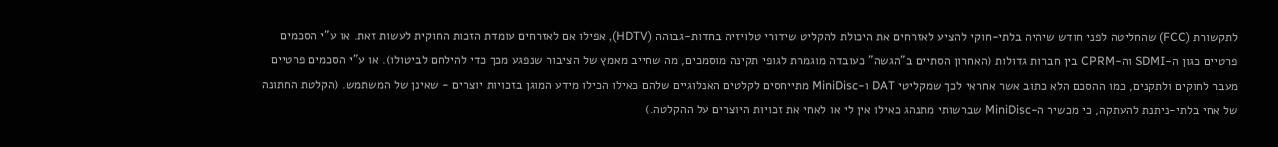לתקשורת (FCC) שהחליטה לפני חודש שיהיה בלתי-חוקי להציע לאזרחים את היכולת להקליט שידורי טלויזיה בחדות-גבוהה (HDTV), אפילו אם לאזרחים עומדת הזכות החוקית לעשות זאת. או ע"י הסכמים פרטיים כגון ה-SDMI וה-CPRM בין חברות גדולות (האחרון הסתיים ב”הגשה” כעובדה מוגמרת לגופי תקינה מוסמכים, מה שחייב מאמץ של הציבור שנפגע מכך כדי להילחם לביטולו). או ע"י הסכמים פרטיים מעבר לחוקים ולתקנים, כמו ההסכם הלא כתוב אשר אחראי לכך שמקליטי DAT ו-MiniDisc מתייחסים לקלטים האנלוגיים שלהם כאילו הכילו מידע המוגן בזכויות יוצרים - שאינן של המשתמש. (הקלטת החתונה של אחי בלתי-ניתנת להעתקה, כי מכשיר ה-MiniDisc שברשותי מתנהג כאילו אין לי או לאחי את זכויות היוצרים על ההקלטה.)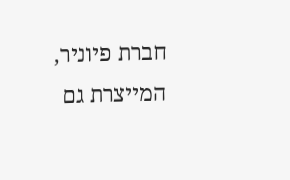חברת פיוניר, המייצרת גם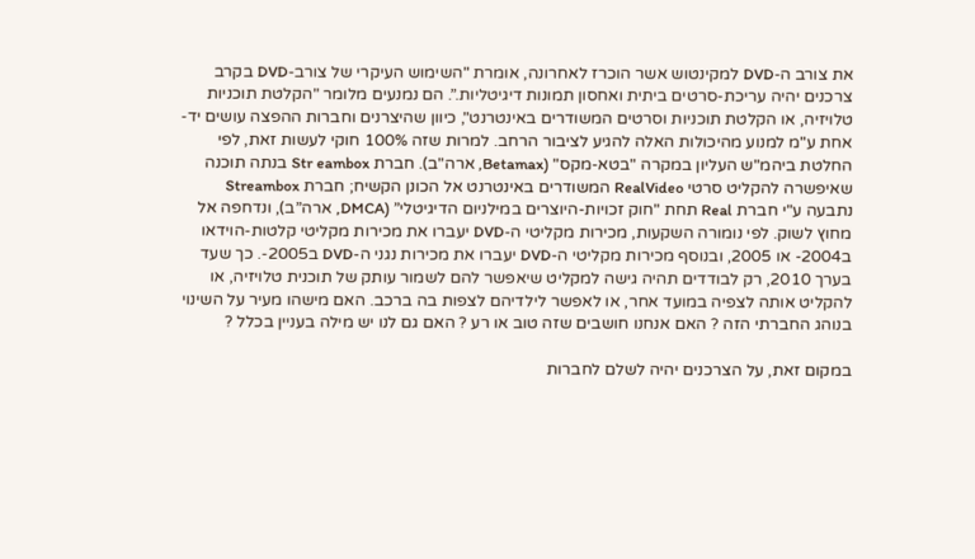את צורב ה-DVD למקינטוש אשר הוכרז לאחרונה, אומרת "השימוש העיקרי של צורב-DVD בקרב צרכנים יהיה עריכת-סרטים ביתית ואחסון תמונות דיגיטליות.”. הם נמנעים מלומר "הקלטת תוכניות טלויזיה, או הקלטת תוכניות וסרטים המשודרים באינטרנט", כיוון שהיצרנים וחברות ההפצה עושים יד-אחת ע"מ למנוע מהיכולות האלה להגיע לציבור הרחב. למרות שזה 100% חוקי לעשות זאת, לפי החלטת ביהמ"ש העליון במקרה "בטא-מקס" (Betamax, ארה"ב). חברת Str eambox בנתה תוכנה שאיפשרה להקליט סרטי RealVideo המשודרים באינטרנט אל הכונן הקשיח; חברת Streambox נתבעה ע"י חברת Real תחת "חוק זכויות-היוצרים במילניום הדיגיטלי” (DMCA, ארה”ב), ונדחפה אל מחוץ לשוק. לפי נומורה השקעות, מכירות מקליטי ה-DVD יעברו את מכירות מקליטי קלטות-הוידאו ב2004- או 2005, ובנוסף מכירות מקליטי ה-DVD יעברו את מכירות נגני ה-DVD ב2005-. כך שעד בערך 2010, רק לבודדים תהיה גישה למקליט שיאפשר להם לשמור עותק של תוכנית טלויזיה, או להקליט אותה לצפיה במועד אחר, או לאפשר לילדיהם לצפות בה ברכב. האם מישהו מעיר על השינוי בנוהג החברתי הזה ? האם אנחנו חושבים שזה טוב או רע ? האם גם לנו יש מילה בעניין בכלל ?

במקום זאת, על הצרכנים יהיה לשלם לחברות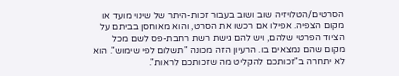הסרטים/הטלויזיה שוב ושוב בעבור זכות-היתר של שינוי מועד או מקום הצפיה. אפילו אם רכשו את הסרט, והוא מאוחסן בביתם על הציוד הפרטי שלהם, ויש להם גישת רשת רחבת-פס לשם מכל מקום שהם נמצאים בו. הרעיון הזה מכונה "תשלום לפי שימוש". הוא לא יתחרה ב"זכותכם להקליט מה שזכותכם לראות".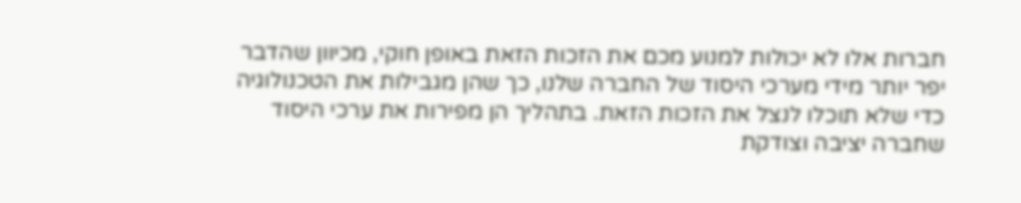חברות אלו לא יכולות למנוע מכם את הזכות הזאת באופן חוקי, מכיוון שהדבר יפר יותר מידי מערכי היסוד של החברה שלנו, כך שהן מגבילות את הטכנולוגיה כדי שלא תוכלו לנצל את הזכות הזאת. בתהליך הן מפירות את ערכי היסוד שחברה יציבה וצודקת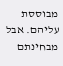מבוססת עליהם. אבל מבחינתם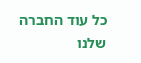כל עוד החברה שלנו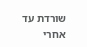שורדת עד אחרי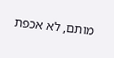מותם, לא אכפת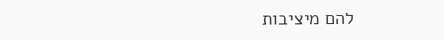להם מיציבות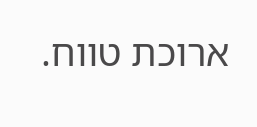ארוכת טווח.